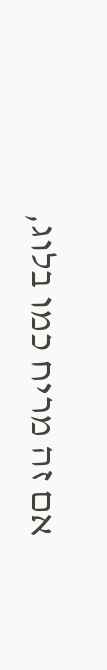אם זה מריח כמו בלוג,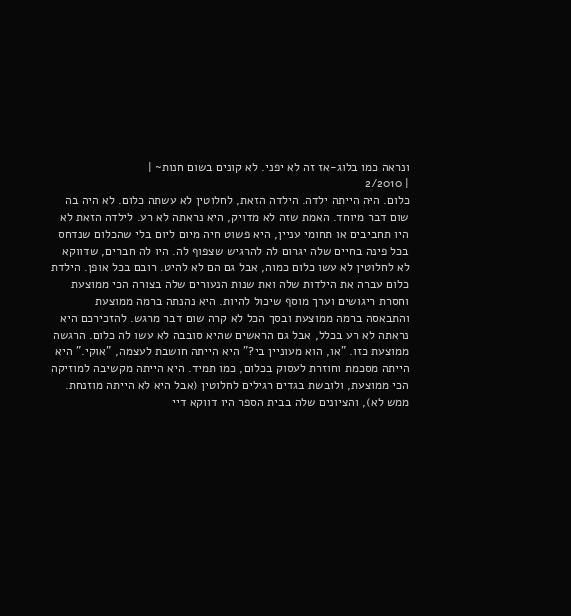ונראה כמו בלוג-אז זה לא יפני. לא קונים בשום חנות~ |
| 2/2010
כלום. היּה הייתה ילדה. הילדה הזאת, לחלוטין לא עשתה כלום. לא היה בה שום דבר מיוחד. האמת שזה לא מדויק, היא נראתה לא רע. לילדה הזאת לא היו תחביבים או תחומי עניין, היא פשוט חיה מיום ליום בלי שהכלום שנדחס בכל פינה בחיים שלה יגרום לה להרגיש שצפוף לה. היו לה חברים, שדווקא לא לחלוטין לא עשו כלום כמוה, אבל גם הם לא להיט. רובם בכל אופן. הילדת כלום עברה את הילדות שלה ואת שנות הנעורים שלה בצורה הכי ממוצעת וחסרת ריגושים וערך מוסף שיכול להיות. היא נהנתה ברמה ממוצעת והתבאסה ברמה ממוצעת ובסך הכל לא קרה שום דבר מרגש. להזכירכם היא נראתה לא רע בכלל, אבל גם הראשים שהיא סובבה לא עשו לה כלום. הרגשה ממוצעת כזו. "או, הוא מעוניין בי?" היא הייתה חושבת לעצמה, "אוקי." היא הייתה מסכמת וחוזרת לעסוק בכלום, כמו תמיד. היא הייתה מקשיבה למוזיקה הכי ממוצעת, ולובשת בגדים רגילים לחלוטין (אבל היא לא הייתה מוזנחת. ממש לא), והציונים שלה בבית הספר היו דווקא דיי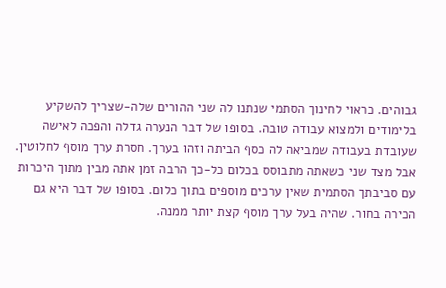גבוהים. כראוי לחינוך הסתמי שנתנו לה שני ההורים שלה-שצריך להשקיע בלימודים ולמצוא עבודה טובה. בסופו של דבר הנערה גדלה והפכה לאישה שעובדת בעבודה שמביאה לה כסף הביתה וזהו בערך. חסרת ערך מוסף לחלוטין. אבל מצד שני כשאתה מתבוסס בכלום כל-כך הרבה זמן אתה מבין מתוך היכרות עם סביבתך הסתמית שאין ערכים מוספים בתוך כלום. בסופו של דבר היא גם הכירה בחור. שהיה בעל ערך מוסף קצת יותר ממנה.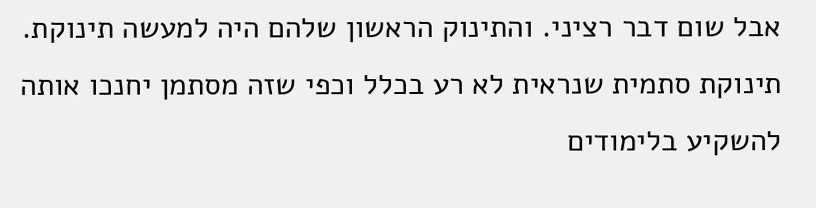אבל שום דבר רציני. והתינוק הראשון שלהם היה למעשה תינוקת. תינוקת סתמית שנראית לא רע בכלל וכפי שזה מסתמן יחנכו אותה להשקיע בלימודים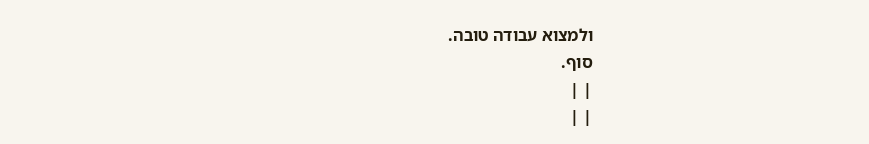ולמצוא עבודה טובה.
סוף.
| |
| |